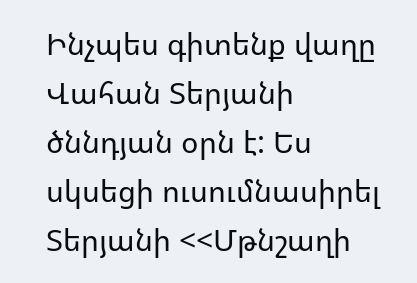Ինչպես գիտենք վաղը
Վահան Տերյանի ծննդյան օրն է: Ես սկսեցի ուսումնասիրել Տերյանի <<Մթնշաղի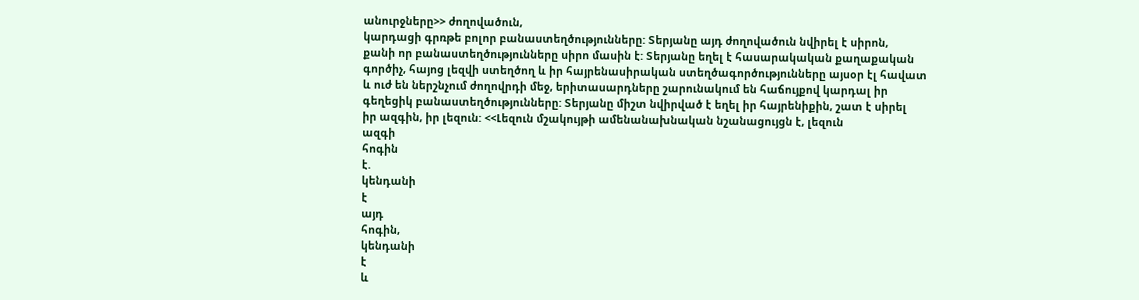անուրջները>> ժողովածուն,
կարդացի գրռթե բոլոր բանաստեղծությունները: Տերյանը այդ ժողովածուն նվիրել է սիրոն,
քանի որ բանաստեղծությունները սիրո մասին է: Տերյանը եղել է հասարակական քաղաքական
գործիչ, հայոց լեզվի ստեղծող և իր հայրենասիրական ստեղծագործությունները այսօր էլ հավատ
և ուժ են ներշնչում ժողովրդի մեջ, երիտասարդները շարունակում են հաճույքով կարդալ իր
գեղեցիկ բանաստեղծությունները: Տերյանը միշտ նվիրված է եղել իր հայրենիքին, շատ է սիրել
իր ազգին, իր լեզուն: <<Լեզուն մշակույթի ամենանախնական նշանացույցն է, լեզուն
ազգի
հոգին
է.
կենդանի
է
այդ
հոգին,
կենդանի
է
և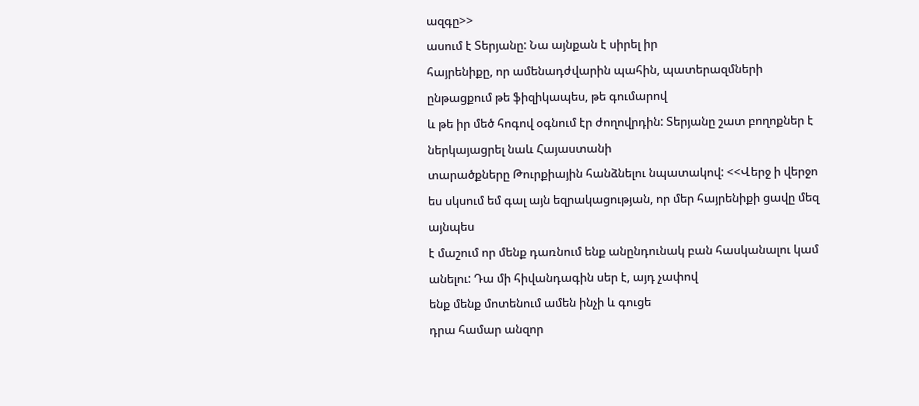ազգը>>
ասում է Տերյանը: Նա այնքան է սիրել իր
հայրենիքը, որ ամենադժվարին պահին, պատերազմների ընթացքում թե ֆիզիկապես, թե գումարով
և թե իր մեծ հոգով օգնում էր ժողովրդին: Տերյանը շատ բողոքներ է ներկայացրել նաև Հայաստանի
տարածքները Թուրքիային հանձնելու նպատակով: <<Վերջ ի վերջո
ես սկսում եմ գալ այն եզրակացության, որ մեր հայրենիքի ցավը մեզ այնպես
է մաշում որ մենք դառնում ենք անընդունակ բան հասկանալու կամ անելու: Դա մի հիվանդագին սեր է, այդ չափով
ենք մենք մոտենում ամեն ինչի և գուցե
դրա համար անզոր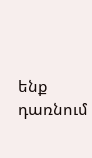ենք դառնում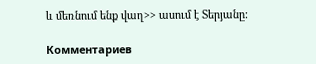և մեռնում ենք վաղ>> ասում է Տերյանը:

Комментариев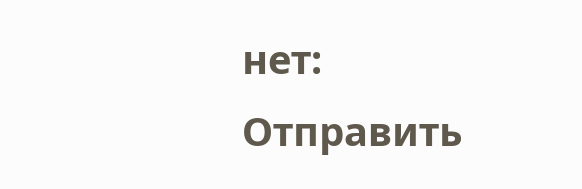нет:
Отправить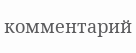комментарий